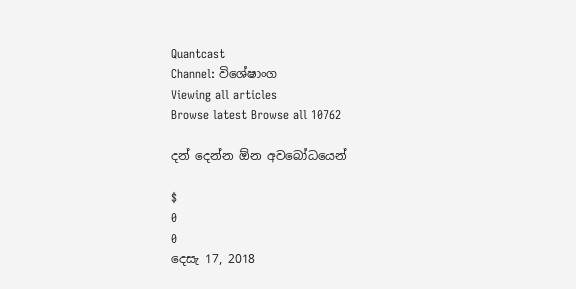Quantcast
Channel: විශේෂාංග
Viewing all articles
Browse latest Browse all 10762

දන් දෙන්න ඕන අවබෝධයෙන්

$
0
0
දෙසැ 17, 2018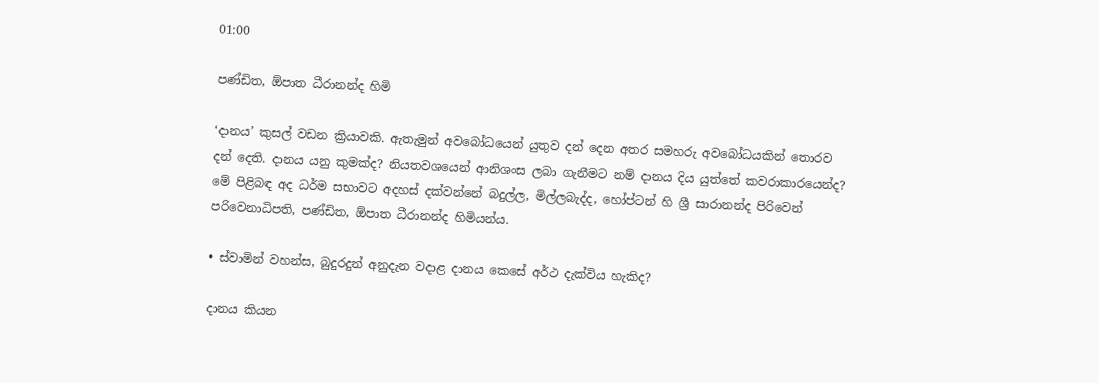01:00

පණ්ඩිත, ඕපාත ධීරානන්ද හිමි

‘දානය’ කුසල් වඩන ක්‍රියාවකි. ඇතැමුන් අවබෝධයෙන් යුතුව දන් දෙන අතර සමහරු අවබෝධයකින් තොරව දන් දෙති. දානය යනු කුමක්ද? නියතවශයෙන් ආනිශංස ලබා ගැනීමට නම් දානය දිය යුත්තේ කවරාකාරයෙන්ද? මේ පිළිබඳ අද ධර්ම සභාවට අදහස් දක්වන්නේ බදුල්ල, මිල්ලබැද්ද, හෝප්ටන් හි ශ්‍රී සාරානන්ද පිරිවෙන් පරිවෙනාධිපති, පණ්ඩිත, ඕපාත ධීරානන්ද හිමියන්ය.

• ස්වාමින් වහන්ස, බුදුරදුන් අනුදැන වදාළ දානය කෙසේ අර්ථ දැක්විය හැකිද?

දානය කියන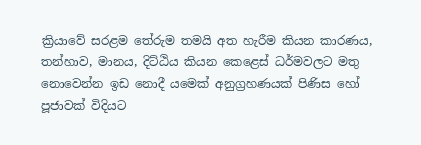ක්‍රියාවේ සරළම තේරුම තමයි අත හැරීම කියන කාරණය, තන්හාව, මානය, දිට්ඨිය කියන කෙළෙස් ධර්මවලට මතු නොවෙන්න ඉඩ නොදී යමෙක් අනුග්‍රහණයක් පිණිස හෝ පූජාවක් විදියට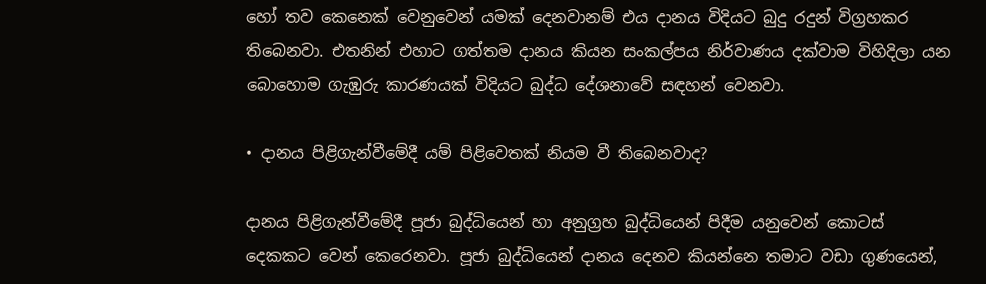හෝ තව කෙනෙක් වෙනුවෙන් යමක් දෙනවානම් එය දානය විදියට බුදු රදුන් විග්‍රහකර තිබෙනවා. එතනින් එහාට ගත්තම දානය කියන සංකල්පය නිර්වාණය දක්වාම විහිදිලා යන බොහොම ගැඹුරු කාරණයක් විදියට බුද්ධ දේශනාවේ සඳහන් වෙනවා.

• දානය පිළිගැන්වීමේදී යම් පිළිවෙතක් නියම වී තිබෙනවාද?

දානය පිළිගැන්වීමේදී පූජා බුද්ධියෙන් හා අනුග්‍රහ බුද්ධියෙන් පිදීම යනුවෙන් කොටස් දෙකකට වෙන් කෙරෙනවා. පූජා බුද්ධියෙන් දානය දෙනව කියන්නෙ තමාට වඩා ගුණයෙන්,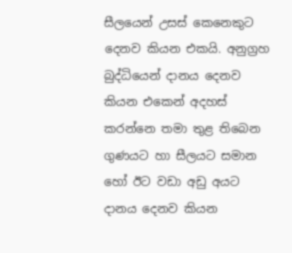සීලයෙන් උසස් කෙනෙකුට දෙනව කියන එකයි. අනුග්‍රහ බුද්ධියෙන් දානය දෙනව කියන එකෙන් අදහස් කරන්නෙ තමා තුළ තිබෙන ගුණයට හා සීලයට සමාන හෝ ඊට වඩා අඩු අයට දානය දෙනව කියන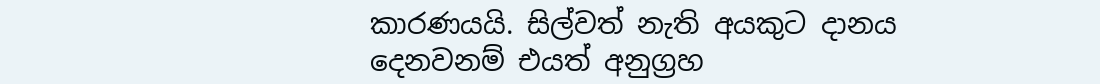කාරණයයි. සිල්වත් නැති අයකුට දානය දෙනවනම් එයත් අනුග්‍රහ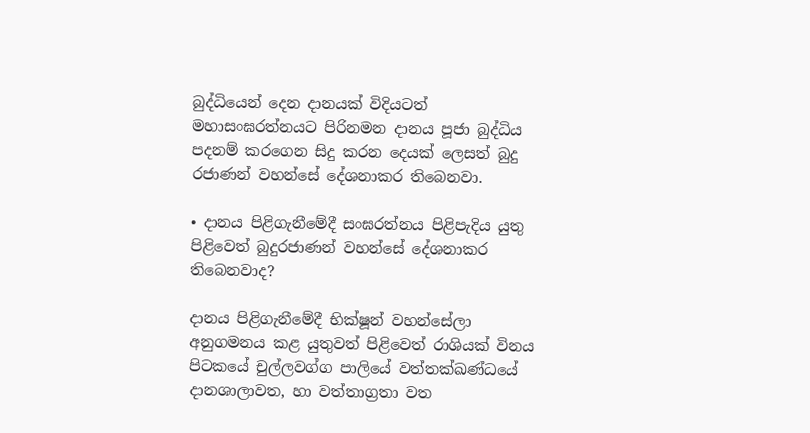බුද්ධියෙන් දෙන දානයක් විදියටත් මහාසංඝරත්නයට පිරිනමන දානය පූජා බුද්ධිය පදනම් කරගෙන සිදු කරන දෙයක් ලෙසත් බුදු රජාණන් වහන්සේ දේශනාකර තිබෙනවා.

• දානය පිළිගැනීමේදී සංඝරත්නය පිළිපැදිය යුතු පිළිවෙත් බුදුරජාණන් වහන්සේ දේශනාකර තිබෙනවාද?

දානය පිළිගැනීමේදී භික්ෂූන් වහන්සේලා අනුගමනය කළ යුතුවත් පිළිවෙත් රාශියක් විනය පිටකයේ චුල්ලවග්ග පාලියේ වත්තක්ඛණ්ධයේ දානශාලාවත, හා වත්තාග්‍රතා වත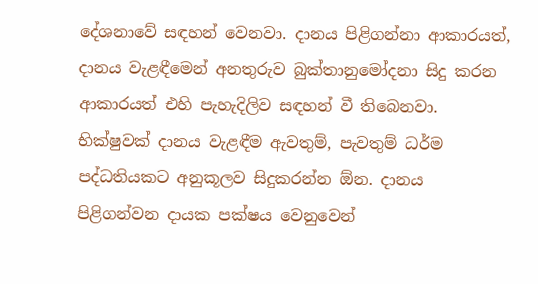දේශනාවේ සඳහන් වෙනවා. දානය පිළිගන්නා ආකාරයත්, දානය වැළඳීමෙන් අනතුරුව බුක්තානුමෝදනා සිදු කරන ආකාරයත් එහි පැහැදිලිව සඳහන් වී තිබෙනවා. භික්ෂුවක් දානය වැළඳීම ඇවතුම්, පැවතුම් ධර්ම පද්ධතියකට අනුකූලව සිදුකරන්න ඕන. දානය පිළිගන්වන දායක පක්ෂය වෙනුවෙන්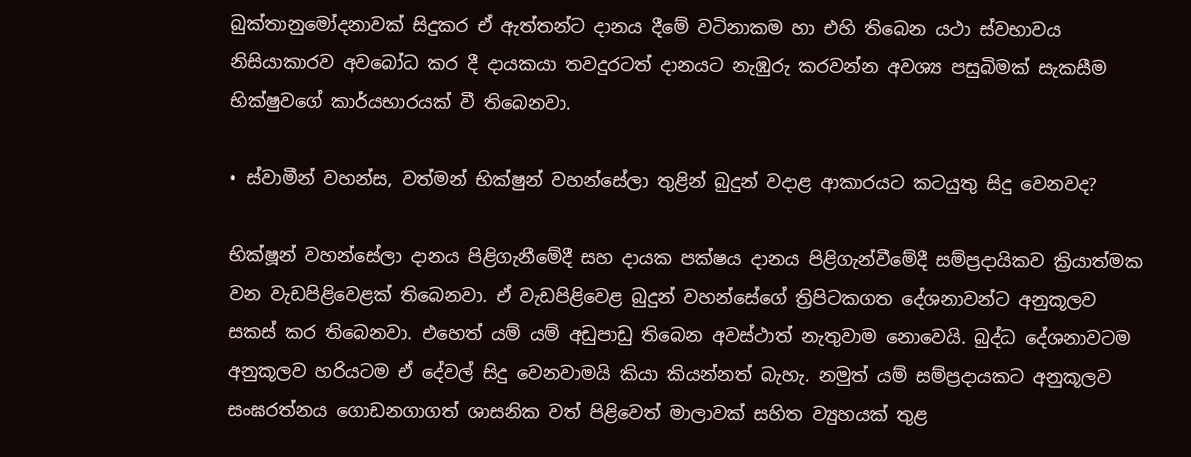බුක්තානුමෝදනාවක් සිදුකර ඒ ඇත්තන්ට දානය දීමේ වටිනාකම හා එහි තිබෙන යථා ස්වභාවය නිසියාකාරව අවබෝධ කර දී දායකයා තවදුරටත් දානයට නැඹුරු කරවන්න අවශ්‍ය පසුබිමක් සැකසීම භික්ෂුවගේ කාර්යභාරයක් වී තිබෙනවා.

• ස්වාමීන් වහන්ස, වත්මන් භික්ෂුන් වහන්සේලා තුළින් බුදුන් වදාළ ආකාරයට කටයුතු සිදු වෙනවද?

භික්ෂූන් වහන්සේලා දානය පිළිගැනීමේදී සහ දායක පක්ෂය දානය පිළිගැන්වීමේදී සම්ප්‍රදායිකව ක්‍රියාත්මක වන වැඩපිළිවෙළක් තිබෙනවා. ඒ වැඩපිළිවෙළ බුදුන් වහන්සේගේ ත්‍රිපිටකගත දේශනාවන්ට අනුකූලව සකස් කර තිබෙනවා. එහෙත් යම් යම් අඩුපාඩු තිබෙන අවස්ථාත් නැතුවාම නොවෙයි. බුද්ධ දේශනාවටම අනුකූලව හරියටම ඒ දේවල් සිදු වෙනවාමයි කියා කියන්නත් බැහැ. නමුත් යම් සම්ප්‍රදායකට අනුකූලව සංඝරත්නය ගොඩනගාගත් ශාසනික වත් පිළිවෙත් මාලාවක් සහිත ව්‍යුහයක් තුළ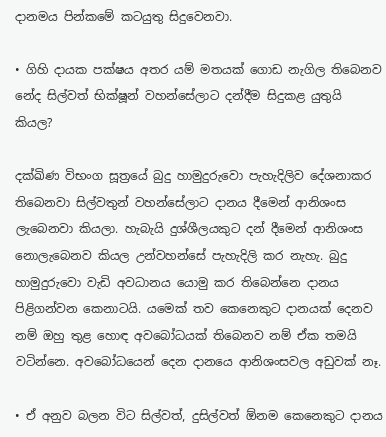දානමය පින්කමේ කටයුතු සිදුවෙනවා.

• ගිහි දායක පක්ෂය අතර යම් මතයක් ගොඩ නැගිල තිබෙනව නේද සිල්වත් භික්ෂූන් වහන්සේලාට දන්දීම සිදුකළ යුතුයි කියල?

දක්ඛිණ විභංග සූත්‍රයේ බුදු හාමුදුරුවො පැහැදිලිව දේශනාකර තිබෙනවා සිල්වතුන් වහන්සේලාට දානය දීමෙන් ආනිශංස ලැබෙනවා කියලා. හැබැයි දුශ්ශීලයකුට දන් දීමෙන් ආනිශංස නොලැබෙනව කියල උන්වහන්සේ පැහැදිලි කර නැහැ. බුදු හාමුදුරුවො වැඩි අවධානය යොමු කර තිබෙන්නෙ දානය පිළිගන්වන කෙනාටයි. යමෙක් තව කෙනෙකුට දානයක් දෙනව නම් ඔහු තුළ හොඳ අවබෝධයක් තිබෙනව නම් ඒක තමයි වටින්නෙ. අවබෝධයෙන් දෙන දානයෙ ආනිශංසවල අඩුවක් නෑ.

• ඒ අනුව බලන විට සිල්වත්, දුසිල්වත් ඕනම කෙනෙකුට දානය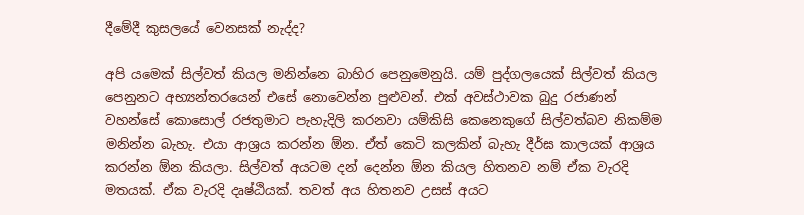දීමේදී කුසලයේ වෙනසක් නැද්ද?

අපි යමෙක් සිල්වත් කියල මනින්නෙ බාහිර පෙනුමෙනුයි. යම් පුද්ගලයෙක් සිල්වත් කියල පෙනුනට අභ්‍යන්තරයෙන් එසේ නොවෙන්න පුළුවන්. එක් අවස්ථාවක බුදු රජාණන් වහන්සේ කොසොල් රජතුමාට පැහැදිලි කරනවා යම්කිසි කෙනෙකුගේ සිල්වත්බව නිකම්ම මනින්න බැහැ. එයා ආශ්‍රය කරන්න ඕන. ඒත් කෙටි කලකින් බැහැ දීර්ඝ කාලයක් ආශ්‍රය කරන්න ඕන කියලා. සිල්වත් අයටම දන් දෙන්න ඕන කියල හිතනව නම් ඒක වැරදි මතයක්. ඒක වැරදි දෘෂ්ඨියක්. තවත් අය හිතනව උසස් අයට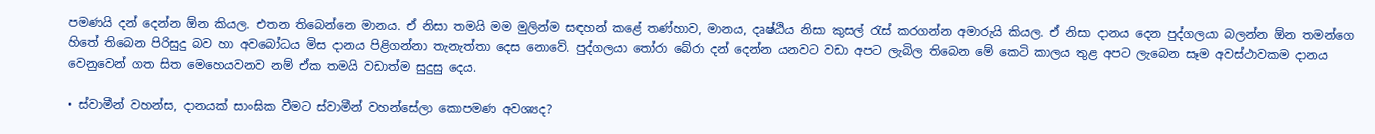පමණයි දන් දෙන්න ඕන කියල. එතන තිබෙන්නෙ මානය. ඒ නිසා තමයි මම මුලින්ම සඳහන් කළේ තණ්හාව, මානය, දෘෂ්ඨිය නිසා කුසල් රැස් කරගන්න අමාරුයි කියල. ඒ නිසා දානය දෙන පුද්ගලයා බලන්න ඕන තමන්ගෙ හිතේ තිබෙන පිරිසුදු බව හා අවබෝධය මිස දානය පිළිගන්නා තැනැත්තා දෙස නොවේ. පුද්ගලයා තෝරා බේරා දන් දෙන්න යනවට වඩා අපට ලැබිල තිබෙන මේ කෙටි කාලය තුළ අපට ලැබෙන සෑම අවස්ථාවකම දානය වෙනුවෙන් ගත සිත මෙහෙයවනව නම් ඒක තමයි වඩාත්ම සුදුසු දෙය.

• ස්වාමීන් වහන්ස, දානයක් සාංඝික වීමට ස්වාමීන් වහන්සේලා කොපමණ අවශ්‍යද?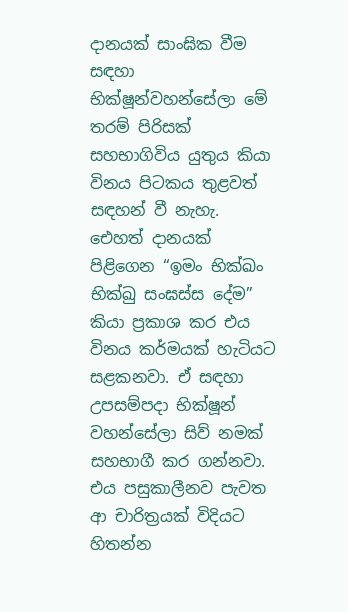දානයක් සාංඝික වීම සඳහා භික්ෂූන්වහන්සේලා මේ තරම් පිරිසක් සහභාගිවිය යුතුය කියා විනය පිටකය තුළවත් සඳහන් වී නැහැ. එ‍ෙහත් දානයක් පිළිගෙන “ඉමං භික්ඛං භික්ඛු සංඝස්ස දේම” කියා ප්‍රකාශ කර එය විනය කර්මයක් හැටියට සළකනවා. ඒ සඳහා උපසම්පදා භික්ෂූන් වහන්සේලා සිව් නමක් සහභාගී කර ගන්නවා. එය පසුකාලීනව පැවත ආ චාරිත්‍රයක් විදියට හිතන්න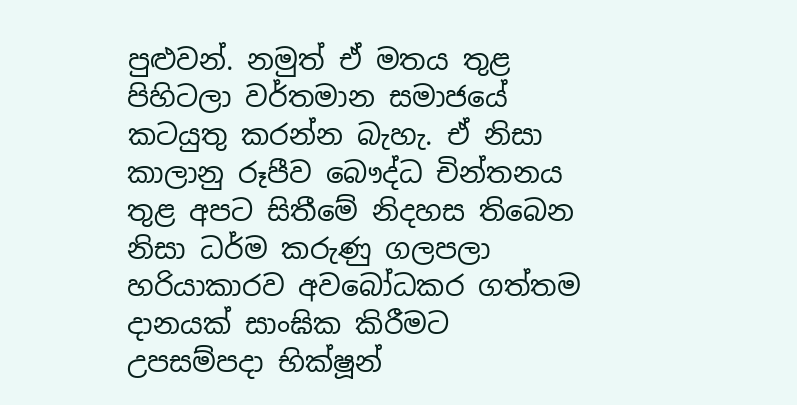පුළුවන්. නමුත් ඒ මතය තුළ පිහිටලා වර්තමාන සමාජයේ කටයුතු කරන්න බැහැ. ඒ නිසා කාලානු රූපීව බෞද්ධ චින්තනය තුළ අපට සිතීමේ නිදහස තිබෙන නිසා ධර්ම කරුණු ගලපලා හරියාකාරව අව‍බෝධකර ගත්තම දානයක් සාංඝික කිරීමට උපසම්පදා භික්ෂූන්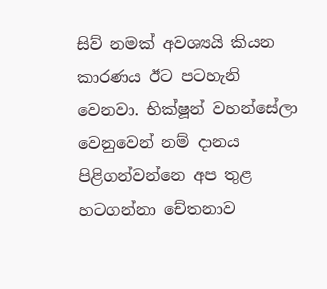සිව් නමක් අවශ්‍යයි කියන කාරණය ඊට පටහැනි වෙනවා. භික්ෂූන් වහන්සේලා වෙනුවෙන් නම් දානය පිළිගන්වන්නෙ අප තුළ හටගන්නා චේතනාව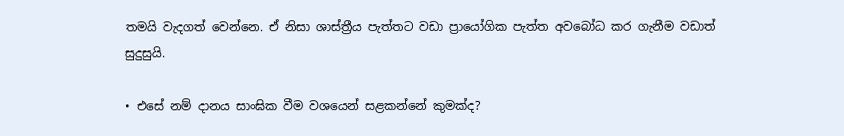තමයි වැදගත් වෙන්නෙ. ඒ නිසා ශාස්ත්‍රීය පැත්තට වඩා ප්‍රායෝගික පැත්ත අවබෝධ කර ගැනීම වඩාත් සුදුසුයි.

• එසේ නම් දානය සාංඝික වීම වශයෙන් සළකන්නේ කුමක්ද?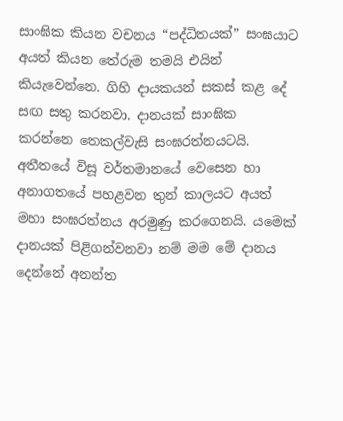සාංඝික කියන වචනය “පද්ධිතයක්” සංඝයාට අයත් කියන තේරුම තමයි එයින් කියැවෙන්නෙ. ගිහි දායකයන් සකස් කළ දේ සඟ සතු කරනවා. දානයක් සාංඝික කරන්නෙ තෙකල්වැසි සංඝරත්නයටයි. අතීතයේ විසූ වර්තමානයේ වෙසෙන හා අනාගතයේ පහළවන තුන් කාලයට අයත් මහා සංඝරත්නය අරමුණු කරගෙනයි. යමෙක් දානයක් පිළිගන්වනවා නම් මම මේ දානය දෙන්නේ අනන්ත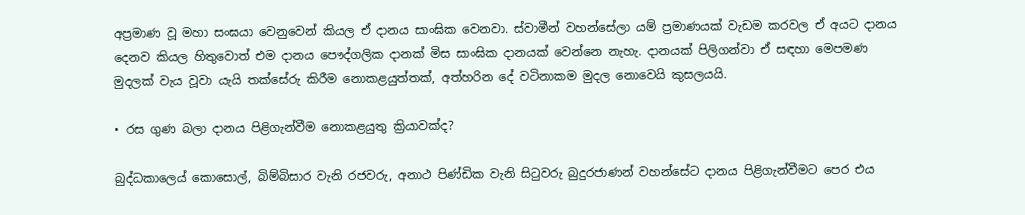අප්‍රමාණ වූ මහා සංඝයා වෙනුවෙන් කියල ඒ දානය සාංඝික වෙනවා. ස්වාමීන් වහන්සේලා යම් ප්‍රමාණයක් වැඩම කරවල ඒ අයට දානය දෙනව කියල හිතුවොත් එම දානය පෞද්ගලික දානක් මිස සාංඝික දානයක් වෙන්නෙ නැහැ. දානයක් පිලිගන්වා ඒ සඳහා මෙපමණ මුදලක් වැය වූවා යැයි තක්සේරු කිරීම නොකළයුත්තක්, අත්හරින දේ වටිනාකම මුදල නොවෙයි කුසලයයි.

• රස ගුණ බලා දානය පිළිගැන්වීම නොකළයුතු ක්‍රියාවක්ද?

බුද්ධකාල‍ෙය් කොසොල්, බිම්බිසාර වැනි රජවරු, අනාථ පිණ්ඩික වැනි සිටුවරු බුදුරජාණන් වහන්සේට දානය පිළිගැන්වීමට පෙර එය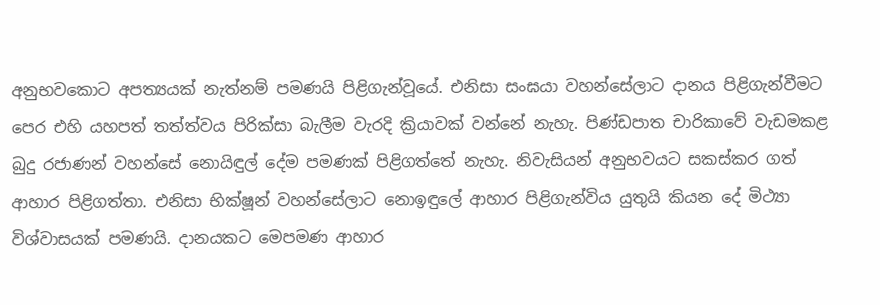අනුභවකොට අපත්‍යයක් නැත්නම් පමණයි පිළිගැන්වූයේ. එනිසා සංඝයා වහන්සේලාට දානය පිළිගැන්වීමට පෙර එහි යහපත් තත්ත්වය පිරික්සා බැලීම වැරදි ක්‍රියාවක් වන්නේ නැහැ. පිණ්ඩපාත චාරිකාවේ වැඩමකළ බුදු රජාණන් වහන්සේ නොයිඳුල් දේම පමණක් පිළිගත්තේ නැහැ. නිවැසියන් අනුභවයට සකස්කර ගත් ආහාර පිළිගත්තා. එනිසා භික්ෂූන් වහන්සේලාට නොඉඳුලේ ආහාර පිළිගැන්විය යුතුයි කියන දේ මිථ්‍යා විශ්වාසයක් පමණයි. දානයකට මෙපමණ ආහාර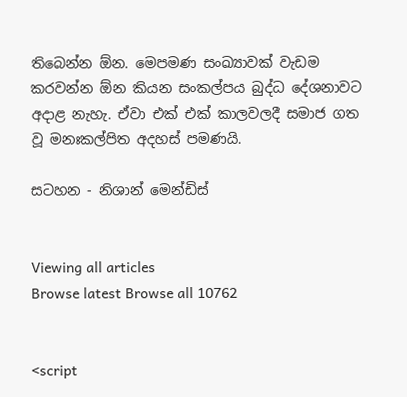තිබෙන්න ඕන. මෙපමණ සංඛ්‍යාවක් වැඩම කරවන්න ඕන කියන සංකල්පය බුද්ධ දේශනාවට අදාළ නැහැ. ඒවා එක් එක් කාලවලදී සමාජ ගත වූ මනඃකල්පිත අදහස් පමණයි.

සටහන - නිශාන් මෙන්ඩිස්


Viewing all articles
Browse latest Browse all 10762


<script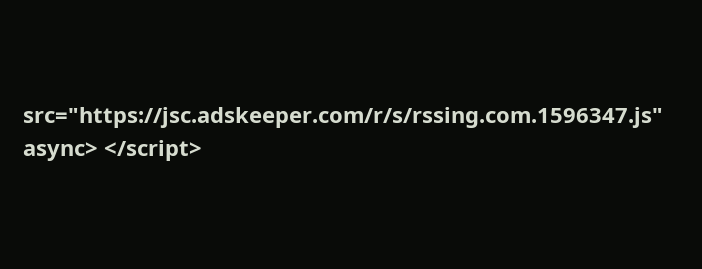src="https://jsc.adskeeper.com/r/s/rssing.com.1596347.js" async> </script>